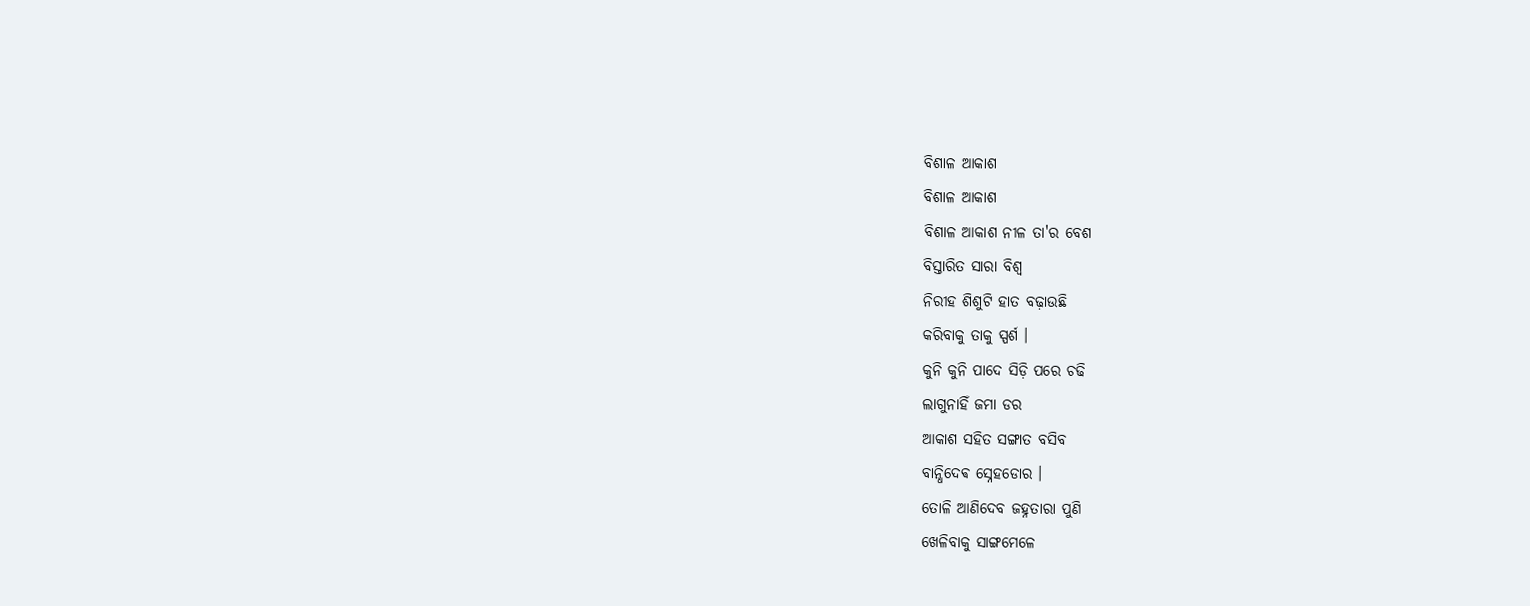ବିଶାଳ ଆକାଶ
ବିଶାଳ ଆକାଶ
ବିଶାଳ ଆକାଶ ନୀଳ ତା'ର ବେଶ
ବିସ୍ତାରିତ ସାରା ବିଶ୍ୱ
ନିରୀହ ଶିଶୁଟି ହାତ ବଢ଼ାଉଛି
କରିବାକୁ ତାକୁ ସ୍ପର୍ଶ ।
କୁନି କୁନି ପାଦେ ସିଡ଼ି ପରେ ଚଢି
ଲାଗୁନାହିଁ ଜମା ଡର
ଆକାଶ ସହିତ ସଙ୍ଗାତ ବସିବ
ବାନ୍ଧିଦେଵ ସ୍ନେହଡୋର ।
ତୋଳି ଆଣିଦେବ ଜହ୍ନତାରା ପୁଣି
ଖେଳିବାକୁ ସାଙ୍ଗମେଳେ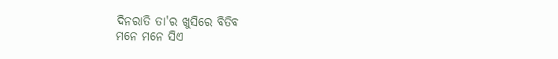ଦିନରାତି ତା'ର ଖୁସିରେ ବିତିବ
ମନେ ମନେ ସିଏ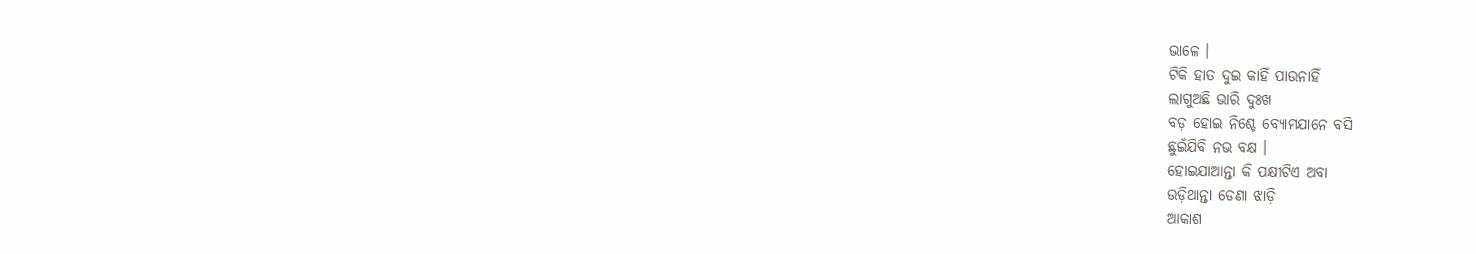ଭାଳେ ।
ଟିକି ହାତ ଦୁଇ କାହିଁ ପାଉନାହିଁ
ଲାଗୁଅଛି ଭାରି ଦୁଃଖ
ବଡ଼ ହୋଇ ନିଶ୍ଚେ ବ୍ୟୋମଯାନେ ବସି
ଛୁଇଁଯିବି ନଭ ବକ୍ଷ ।
ହୋଇଯାଆନ୍ତା କି ପକ୍ଷୀଟିଏ ଅବା
ଉଡ଼ିଥାନ୍ତା ଡେଣା ଝାଡ଼ି
ଆକାଶ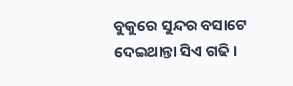ବୁକୁରେ ସୁନ୍ଦର ବସାଟେ
ଦେଇଥାନ୍ତା ସିଏ ଗଢି ।